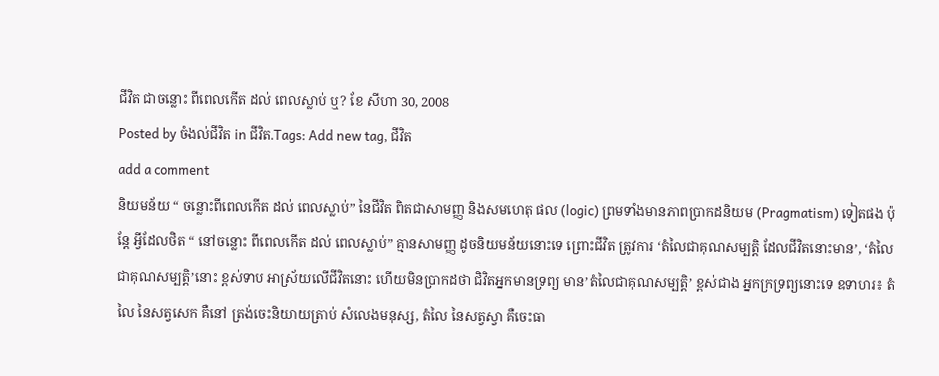ជីវិត ជាចន្លោះ ពីពេលកើត ដល់ ពេលស្លាប់ ឬ? ខែ សីហា 30, 2008
Posted by ចំងល់ជីវិត in ជីវិត.Tags: Add new tag, ជីវិត
add a comment
និយមន័យ “ ចន្លោះពីពេលកើត ដល់ ពេលស្លាប់” នៃជីវិត ពិតជាសាមញ្ញ និងសមហេតុ ផល (logic) ព្រមទាំងមានភាពប្រាកដនិយម (Pragmatism) ទៀតផង ប៉ុន្តែ អ្វីដែលថិត “ នៅចន្លោះ ពីពេលកើត ដល់ ពេលស្លាប់” គ្មានសាមញ្ញ ដូចនិយមន័យនោះទេ ព្រោះជីវិត ត្រូវការ ‘តំលៃជាគុណសម្បត្តិ ដែលជីវិតនោះមាន’, ‘តំលៃជាគុណសម្បត្តិ’នោះ ខ្ពស់ទាប អាស្រ័យលើជីវិតនោះ ហើយមិនប្រាកដថា ជិវិតអ្នកមានទ្រព្យ មាន’តំលៃជាគុណសម្បត្តិ’ ខ្ពស់ជាង អ្នកក្រទ្រព្យនោះទេ ឧទាហរ៖ តំលៃ នៃសត្វសេក គឺនៅ ត្រង់ចេះនិយាយត្រាប់ សំលេងមនុស្ស, តំលៃ នៃសត្វស្វា គឺចេះធា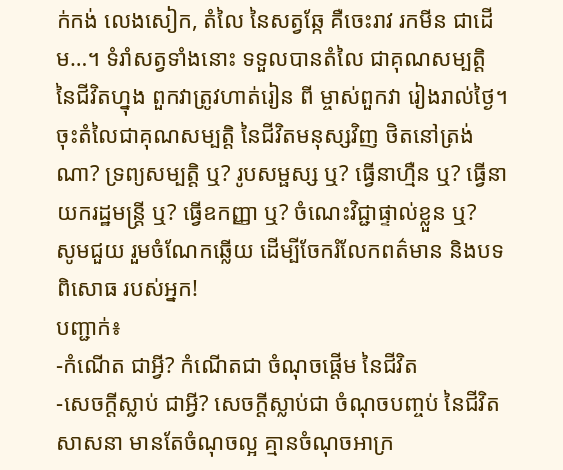ក់កង់ លេងសៀក, តំលៃ នៃសត្វឆ្កែ គឺចេះរាវ រកមីន ជាដើម…។ ទំរាំសត្វទាំងនោះ ទទួលបានតំលៃ ជាគុណសម្បត្តិ នៃជីវិតហ្នុង ពួកវាត្រូវហាត់រៀន ពី ម្ចាស់ពួកវា រៀងរាល់ថ្ងៃ។
ចុះតំលៃជាគុណសម្បត្តិ នៃជីវិតមនុស្សវិញ ថិតនៅត្រង់ណា? ទ្រព្យសម្បត្តិ ឬ? រូបសម្ផស្ស ឬ? ធ្វើនាហ្មឺន ឬ? ធ្វើនាយករដ្ឋមន្ត្រី ឬ? ធ្វើឧកញ្ញា ឬ? ចំណេះវិជ្ជាផ្ទាល់ខ្លួន ឬ?
សូមជួយ រួមចំណែកឆ្លើយ ដើម្បីចែករំលែកពត៌មាន និងបទពិសោធ របស់អ្នក!
បញ្ជាក់៖
-កំណើត ជាអ្វី? កំណើតជា ចំណុចផ្តើម នៃជីវិត
-សេចក្តីស្លាប់ ជាអ្វី? សេចក្តីស្លាប់ជា ចំណុចបញ្ចប់ នៃជីវិត
សាសនា មានតែចំណុចល្អ គ្មានចំណុចអាក្រ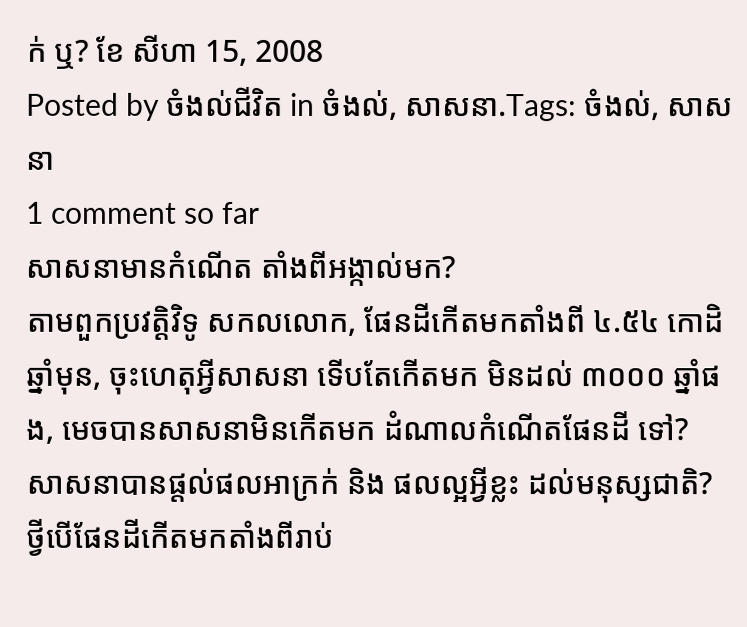ក់ ឬ? ខែ សីហា 15, 2008
Posted by ចំងល់ជីវិត in ចំងល់, សាសនា.Tags: ចំងល់, សាសនា
1 comment so far
សាសនាមានកំណើត តាំងពីអង្កាល់មក?
តាមពួកប្រវត្តិវិទូ សកលលោក, ផែនដីកើតមកតាំងពី ៤.៥៤ កោដិឆ្នាំមុន, ចុះហេតុអ្វីសាសនា ទើបតែកើតមក មិនដល់ ៣០០០ ឆ្នាំផង, មេចបានសាសនាមិនកើតមក ដំណាលកំណើតផែនដី ទៅ?
សាសនាបានផ្តល់ផលអាក្រក់ និង ផលល្អអ្វីខ្លះ ដល់មនុស្សជាតិ?
ថ្វីបើផែនដីកើតមកតាំងពីរាប់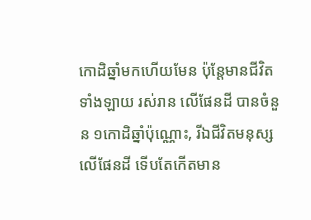កោដិឆ្នាំមកហើយមែន ប៉ុន្តែមានជីវិតទាំងឡាយ រស់រាន លើផែនដី បានចំនួន ១កោដិឆ្នាំប៉ុណ្ណោះ, រីឯជីវិតមនុស្សលើផែនដី ទើបតែកើតមាន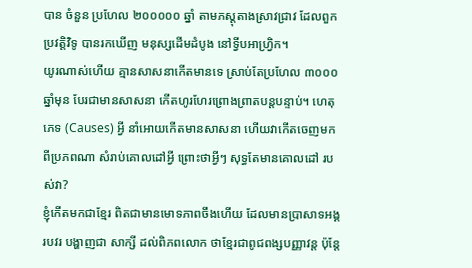បាន ចំនួន ប្រហែល ២០០០០០ ឆ្នាំ តាមភស្តុតាងស្រាវជ្រាវ ដែលពួកប្រវត្តិវិទូ បានរកឃើញ មនុស្សដើមដំបូង នៅទ្វីបអាហ្វ្រិក។
យូរណាស់ហើយ គ្មានសាសនាកើតមានទេ ស្រាប់តែប្រហែល ៣០០០ ឆ្នាំមុន បែរជាមានសាសនា កើតហូរហែរព្រោងព្រាតបន្តបន្ទាប់។ ហេតុភេទ (Causes) អ្វី នាំអោយកើតមានសាសនា ហើយវាកើតចេញមកពីប្រភពណា សំរាប់គោលដៅអ្វី ព្រោះថាអ្វីៗ សុទ្ធតែមានគោលដៅ របស់វា?
ខ្ញុំកើតមកជាខ្មែរ ពិតជាមានមោទភាពចឹងហើយ ដែលមានប្រាសាទអង្គរបវរ បង្ហាញជា សាក្សី ដល់ពិភពលោក ថាខ្មែរជាពូជពង្សបញ្ញាវន្ត ប៉ុន្តែ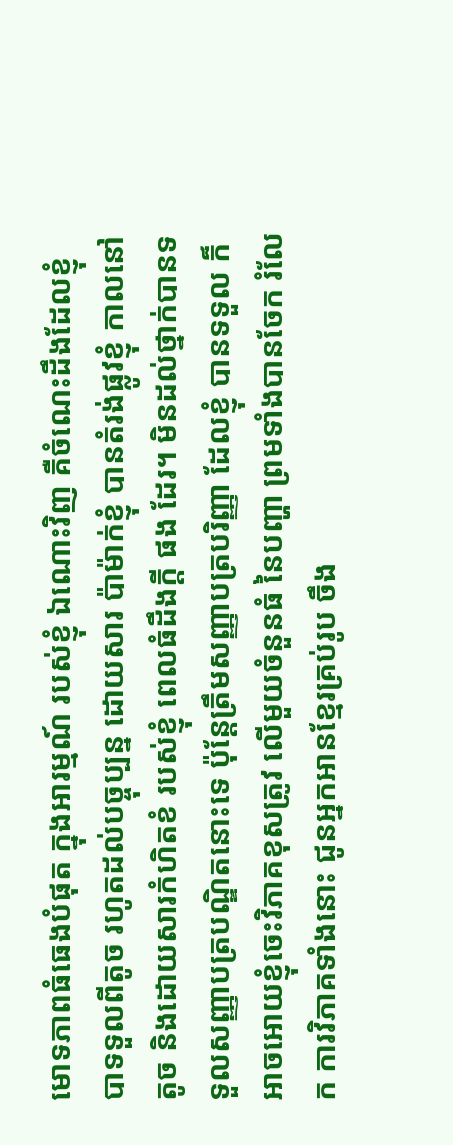មោទភាពធំធេងបំផុត ក្នុងអារម្មណ៍ របស់ខ្ញុំ ឯណោះវិញ គឺចំណេះដឹងដែលខ្ញុំបាទទួលពីតូច រហូតដល់បច្ចុប្បន្ន ដោយសារ ប៉ាម៉ាក់ខ្ញុំ បានតំរង់ផ្លូវខ្ញុំ កាលនៅតូច និងដោយសារកំហិតខំ របស់ខ្ញុំ ពេលធំដឹងក្តី ផង ដែរ។ មិនដល់ថ្នាក់បានទទួលសញ្ញាបត្របណ្ឌិតនោះទេ ប៉ុន្តែត្រឹមសញ្ញាបត្របរិញ្ញា ដែលខ្ញុំ បានទទួល ក៏អាចអោយខ្ញុំចេះវិភាគខុសត្រូវ លើមួយចំនួនធំ នៃបញ្ហា ព្រមទាំងបានចែក រំលែក ការវិភាគទាំងនោះ ជូនអ្នកអានខ្មែរគ្រប់រូប ចឹង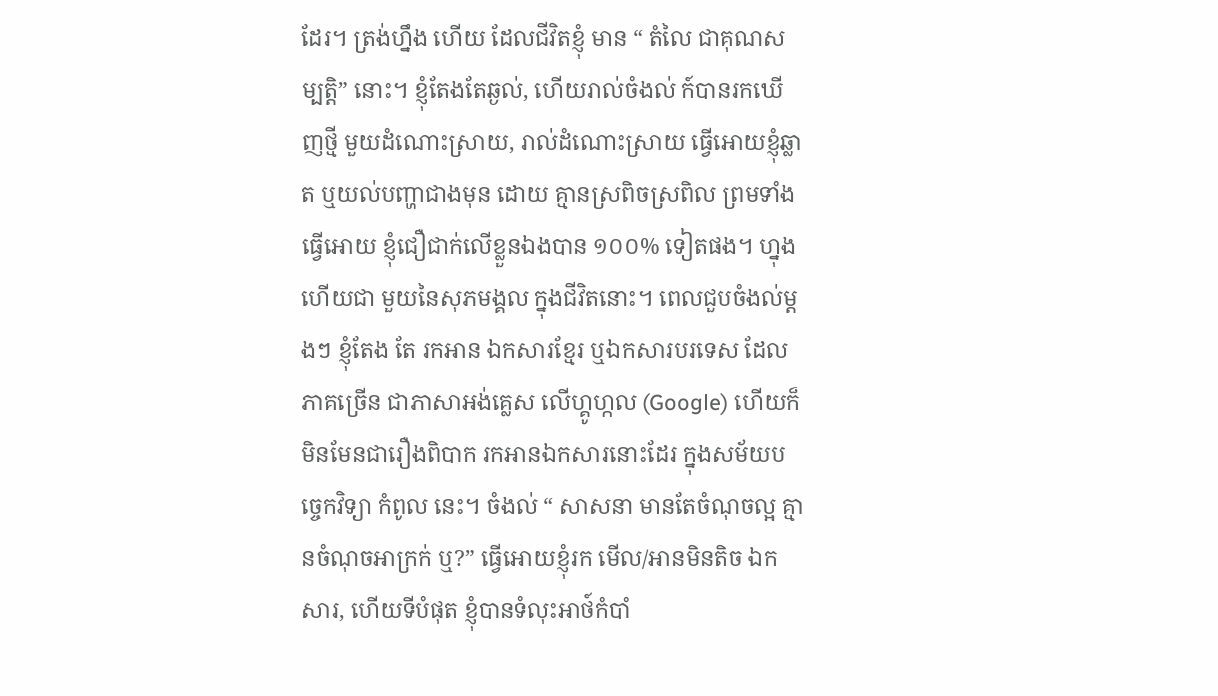ដែរ។ ត្រង់ហ្នឹង ហើយ ដែលជីវិតខ្ញុំ មាន “ តំលៃ ជាគុណសម្បត្តិ” នោះ។ ខ្ញុំតែងតែឆ្ងល់, ហើយរាល់ចំងល់ ក៍បានរកឃើញថ្មី មួយដំណោះស្រាយ, រាល់ដំណោះស្រាយ ធ្វើអោយខ្ញុំឆ្លាត ឬយល់បញ្ហាជាងមុន ដោយ គ្មានស្រពិចស្រពិល ព្រមទាំងធ្វើអោយ ខ្ញុំជឿជាក់លើខ្លួនឯងបាន ១០០% ទៀតផង។ ហ្នុងហើយជា មួយនៃសុភមង្គល ក្នុងជីវិតនោះ។ ពេលជួបចំងល់ម្តងៗ ខ្ញុំតែង តែ រកអាន ឯកសារខ្មែរ ឬឯកសារបរទេស ដែលភាគច្រើន ជាភាសាអង់គ្លេស លើហ្គូហ្កល (Google) ហើយក៏មិនមែនជារឿងពិបាក រកអានឯកសារនោះដែរ ក្នុងសម័យបច្ចេកវិទ្យា កំពូល នេះ។ ចំងល់ “ សាសនា មានតែចំណុចល្អ គ្មានចំណុចអាក្រក់ ឬ?” ធ្វើអោយខ្ញុំរក មើល/អានមិនតិច ឯកសារ, ហើយទីបំផុត ខ្ញុំបានទំលុះអាថ៍កំបាំ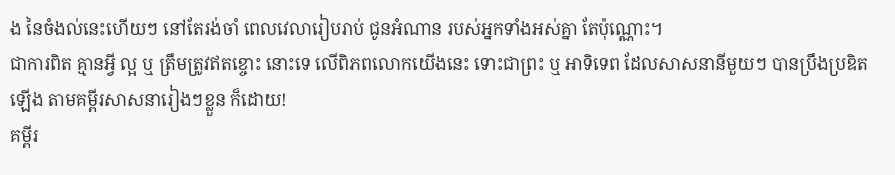ង នៃចំងល់នេះហើយៗ នៅតែរង់ចាំ ពេលវេលារៀបរាប់ ជូនអំណាន របស់អ្នកទាំងអស់គ្នា តែប៉ុណ្ណោះ។
ជាការពិត គ្មានអ្វី ល្អ ឬ ត្រឹមត្រូវឥតខ្ចោះ នោះទេ លើពិភពលោកយើងនេះ ទោះជាព្រះ ឬ អាទិទេព ដែលសាសនានីមួយៗ បានប្រឹងប្រឌិតឡើង តាមគម្ពីរសាសនារៀងៗខ្លួន ក៏ដោយ!
គម្ពីរ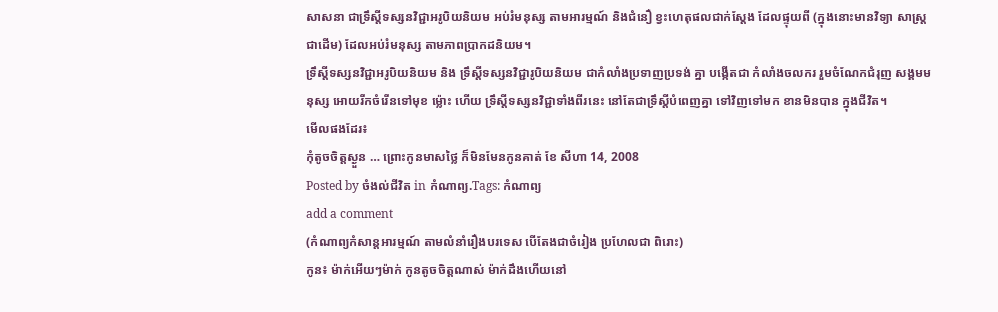សាសនា ជាទ្រឹស្តីទស្សនវិជ្ជាអរូបិយនិយម អប់រំមនុស្ស តាមអារម្មណ៍ និងជំនឿ ខ្វះហេតុផលជាក់ស្តែង ដែលផ្ទុយពី (ក្នុងនោះមានវិទ្យា សាស្រ្ត ជាដើម) ដែលអប់រំមនុស្ស តាមភាពប្រាកដនិយម។
ទ្រឹស្តីទស្សនវិជ្ជាអរូបិយនិយម និង ទ្រឹស្តីទស្សនវិជ្ជារូបិយនិយម ជាកំលាំងប្រទាញប្រទង់ គ្នា បង្កើតជា កំលាំងចលករ រួមចំណែកជំរុញ សង្គមមនុស្ស អោយរីកចំរើនទៅមុខ ម៉្លោះ ហើយ ទ្រឹស្តីទស្សនវិជ្ជាទាំងពីរនេះ នៅតែជាទ្រឹស្តីបំពេញគ្នា ទៅវិញទៅមក ខានមិនបាន ក្នុងជីវិត។
មើលផងដែរ៖
កុំតូចចិត្តស្ងួន … ព្រោះកូនមាសថ្លៃ ក៏មិនមែនកូនគាត់ ខែ សីហា 14, 2008
Posted by ចំងល់ជីវិត in កំណាព្យ.Tags: កំណាព្យ
add a comment
(កំណាព្យកំសាន្តអារម្មណ៍ តាមលំនាំរឿងបរទេស បើតែងជាចំរៀង ប្រហែលជា ពិរោះ)
កូន៖ ម៉ាក់អើយៗម៉ាក់ កូនតូចចិត្តណាស់ ម៉ាក់ដឹងហើយនៅ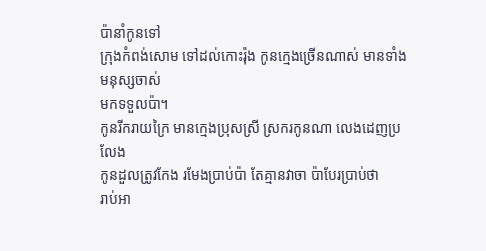ប៉ានាំកូនទៅ
ក្រុងកំពង់សោម ទៅដល់កោះរ៉ុង កូនក្មេងច្រើនណាស់ មានទាំងមនុស្សចាស់
មកទទួលប៉ា។
កូនរីករាយក្រៃ មានក្មេងប្រុសស្រី ស្រករកូនណា លេងដេញប្រលែង
កូនដួលត្រូវកែង រមែងប្រាប់ប៉ា តែគ្មានវាចា ប៉ាបែរប្រាប់ថា
រាប់អា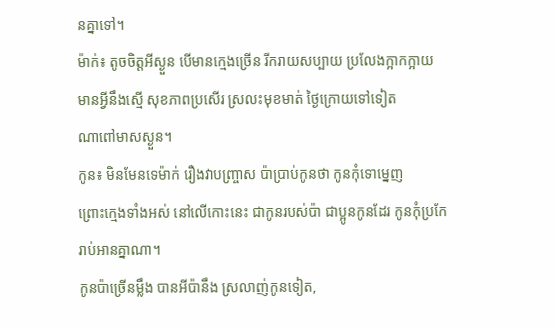នគ្នាទៅ។
ម៉ាក់៖ តូចចិត្តអីស្ងួន បើមានក្មេងច្រើន រីករាយសប្បាយ ប្រលែងក្អាកក្អាយ
មានអ្វីនឹងស្មើ សុខភាពប្រសើរ ស្រលះមុខមាត់ ថ្ងៃក្រោយទៅទៀត
ណាពៅមាសស្ងួន។
កូន៖ មិនមែនទេម៉ាក់ រឿងវាបញ្ច្រាស ប៉ាប្រាប់កូនថា កូនកុំទោម្នេញ
ព្រោះក្មេងទាំងអស់ នៅលើកោះនេះ ជាកូនរបស់ប៉ា ជាប្អូនកូនដែរ កូនកុំប្រកែ
រាប់អានគ្នាណា។
កូនប៉ាច្រើនម្លឹង បានអីប៉ានឹង ស្រលាញ់កូនទៀត,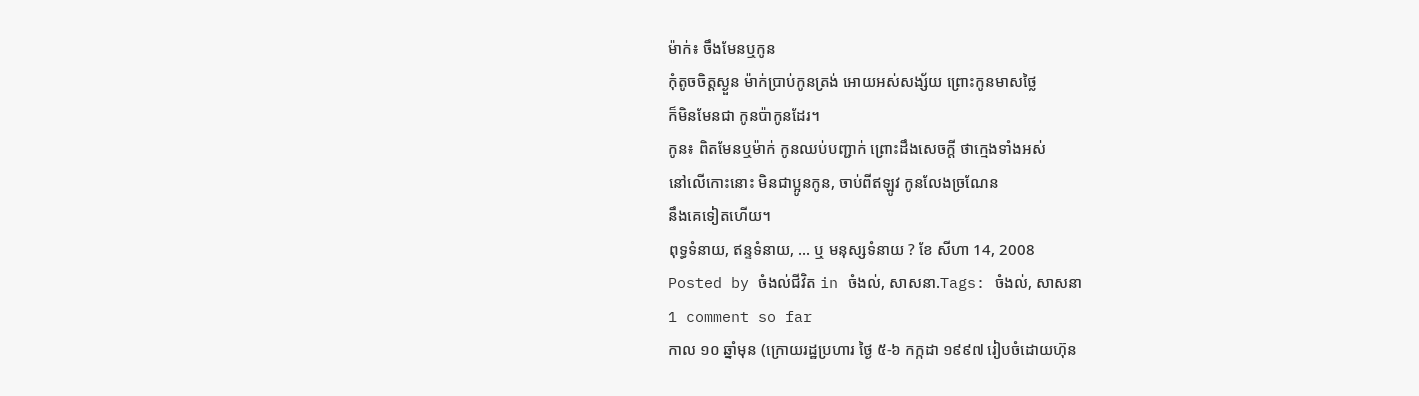ម៉ាក់៖ ចឹងមែនឬកូន
កុំតូចចិត្តស្ងួន ម៉ាក់ប្រាប់កូនត្រង់ អោយអស់សង្ស័យ ព្រោះកូនមាសថ្លៃ
ក៏មិនមែនជា កូនប៉ាកូនដែរ។
កូន៖ ពិតមែនឬម៉ាក់ កូនឈប់បញ្ជាក់ ព្រោះដឹងសេចក្តី ថាក្មេងទាំងអស់
នៅលើកោះនោះ មិនជាប្អូនកូន, ចាប់ពីឥឡូវ កូនលែងច្រណែន
នឹងគេទៀតហើយ។
ពុទ្ធទំនាយ, ឥន្ទទំនាយ, … ឬ មនុស្សទំនាយ ? ខែ សីហា 14, 2008
Posted by ចំងល់ជីវិត in ចំងល់, សាសនា.Tags: ចំងល់, សាសនា
1 comment so far
កាល ១០ ឆ្នាំមុន (ក្រោយរដ្ឋប្រហារ ថ្ងៃ ៥-៦ កក្កដា ១៩៩៧ រៀបចំដោយហ៊ុន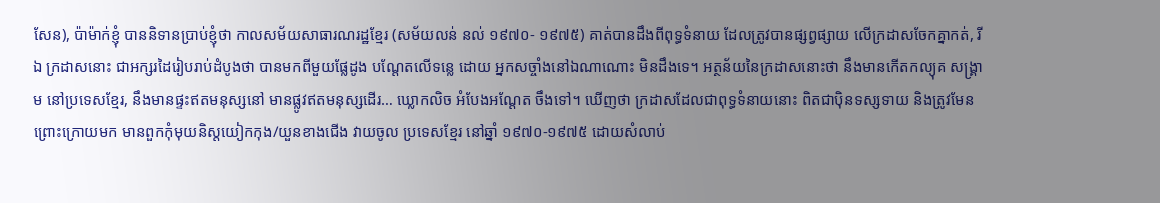សែន), ប៉ាម៉ាក់ខ្ញុំ បាននិទានប្រាប់ខ្ញុំថា កាលសម័យសាធារណរដ្ឋខ្មែរ (សម័យលន់ នល់ ១៩៧០- ១៩៧៥) គាត់បានដឹងពីពុទ្ធទំនាយ ដែលត្រូវបានផ្សព្វផ្សាយ លើក្រដាសចែកគ្នាកត់, រីឯ ក្រដាសនោះ ជាអក្សរដៃរៀបរាប់ដំបូងថា បានមកពីមួយផ្លែដូង បណ្តែតលើទន្លេ ដោយ អ្នកសច្ចាំងនៅឯណាណោះ មិនដឹងទេ។ អត្ថន័យនៃក្រដាសនោះថា នឹងមានកើតកល្យុគ សង្គ្រាម នៅប្រទេសខ្មែរ, នឹងមានផ្ទះឥតមនុស្សនៅ មានផ្លូវឥតមនុស្សដើរ… ឃ្លោកលិច អំបែងអណ្តែត ចឹងទៅ។ ឃើញថា ក្រដាសដែលជាពុទ្ធទំនាយនោះ ពិតជាប៉ិនទស្សទាយ និងត្រូវមែន ព្រោះក្រោយមក មានពួកកុំមុយនិស្តយៀកកុង/យួនខាងជើង វាយចូល ប្រទេសខ្មែរ នៅឆ្នាំ ១៩៧០-១៩៧៥ ដោយសំលាប់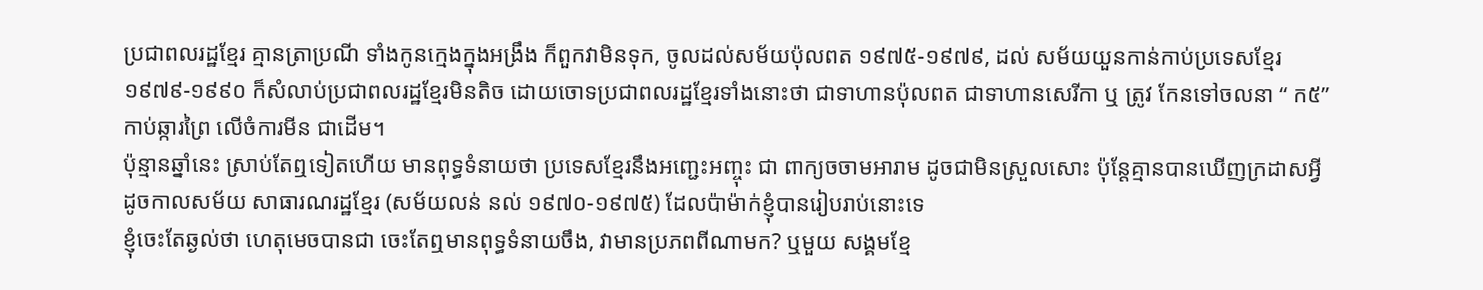ប្រជាពលរដ្ឋខ្មែរ គ្មានត្រាប្រណី ទាំងកូនក្មេងក្នុងអង្រឹង ក៏ពួកវាមិនទុក, ចូលដល់សម័យប៉ុលពត ១៩៧៥-១៩៧៩, ដល់ សម័យយួនកាន់កាប់ប្រទេសខ្មែរ ១៩៧៩-១៩៩០ ក៏សំលាប់ប្រជាពលរដ្ឋខ្មែរមិនតិច ដោយចោទប្រជាពលរដ្ឋខ្មែរទាំងនោះថា ជាទាហានប៉ុលពត ជាទាហានសេរីកា ឬ ត្រូវ កែនទៅចលនា “ ក៥” កាប់ឆ្ការព្រៃ លើចំការមីន ជាដើម។
ប៉ុន្មានឆ្នាំនេះ ស្រាប់តែឮទៀតហើយ មានពុទ្ធទំនាយថា ប្រទេសខ្មែរនឹងអញ្ជេះអញ្ចុះ ជា ពាក្យចចាមអារាម ដូចជាមិនស្រួលសោះ ប៉ុន្តែគ្មានបានឃើញក្រដាសអ្វី ដូចកាលសម័យ សាធារណរដ្ឋខ្មែរ (សម័យលន់ នល់ ១៩៧០-១៩៧៥) ដែលប៉ាម៉ាក់ខ្ញុំបានរៀបរាប់នោះទេ
ខ្ញុំចេះតែឆ្ងល់ថា ហេតុមេចបានជា ចេះតែឮមានពុទ្ធទំនាយចឹង, វាមានប្រភពពីណាមក? ឬមួយ សង្គមខ្មែ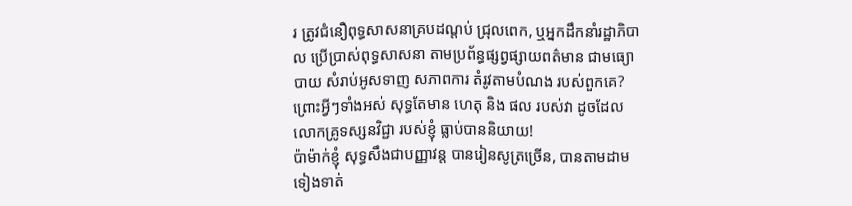រ ត្រូវជំនឿពុទ្ធសាសនាគ្របដណ្តប់ ជ្រុលពេក, ឬអ្នកដឹកនាំរដ្ឋាភិបាល ប្រើប្រាស់ពុទ្ធសាសនា តាមប្រព័ន្ធផ្សព្វផ្សាយពត៌មាន ជាមធ្យោបាយ សំរាប់អូសទាញ សភាពការ តំរូវតាមបំណង របស់ពួកគេ? ព្រោះអ្វីៗទាំងអស់ សុទ្ធតែមាន ហេតុ និង ផល របស់វា ដូចដែលលោកគ្រូទស្សនវិជ្ជា របស់ខ្ញុំ ធ្លាប់បាននិយាយ!
ប៉ាម៉ាក់ខ្ញុំ សុទ្ធសឹងជាបញ្ញាវន្ត បានរៀនសូត្រច្រើន, បានតាមដាមទៀងទាត់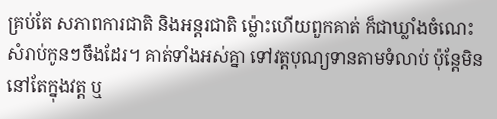គ្រប់តែ សភាពការជាតិ និងអន្តរជាតិ ម៉្លោះហើយពួកគាត់ ក៏ជាឃ្លាំងចំណេះ សំរាប់កូនៗចឹងដែរ។ គាត់ទាំងអស់គ្នា ទៅវត្តបុណ្យទានតាមទំលាប់ ប៉ុន្តែមិននៅតែក្នុងវត្ត ឬ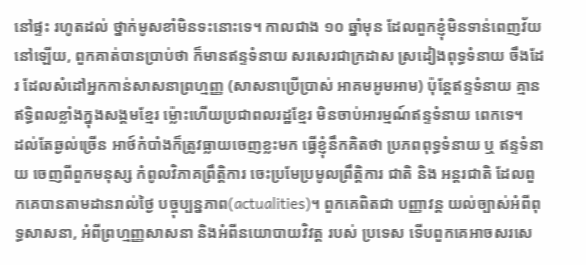នៅផ្ទះ រហូតដល់ ថ្នាក់មូសខាំមិនទះនោះទេ។ កាលជាង ១០ ឆ្នាំមុន ដែលពួកខ្ញុំមិនទាន់ពេញវ័យនៅឡើយ, ពួកគាត់បានប្រាប់ថា ក៏មានឥន្ទទំនាយ សរសេរជាក្រដាស ស្រដៀងពុទ្ធទំនាយ ចឹងដែរ ដែលសំដៅអ្នកកាន់សាសនាព្រហ្មញ្ញ (សាសនាប្រើប្រាស់ អាគមអូមអាម) ប៉ុន្តែឥន្ទទំនាយ គ្មានឥទ្ធិពលខ្លាំងក្នុងសង្គមខ្មែរ ម៉្លោះហើយប្រជាពលរដ្ឋខ្មែរ មិនចាប់អារម្មណ៍ឥន្ទទំនាយ ពេកទេ។
ដល់តែឆ្ងល់ច្រើន អាថ៍កំបាំងក៏ត្រូវធ្លាយចេញខ្លះមក ធ្វើខ្ញុំនឹកគិតថា ប្រភពពុទ្ធទំនាយ ឬ ឥន្ទទំនាយ ចេញពីពួកមនុស្ស កំពូលវិភាគព្រឹត្តិការ ចេះប្រមែប្រមូលព្រឹត្តិការ ជាតិ និង អន្តរជាតិ ដែលពួកគេបានតាមដានរាល់ថ្ងៃ បច្ចុប្បន្នភាព(actualities)។ ពួកគេពិតជា បញ្ញាវន្ត យល់ច្បាស់អំពីពុទ្ធសាសនា, អំពីព្រហ្មញ្ញសាសនា និងអំពីនយោបាយវិវត្ត របស់ ប្រទេស ទើបពួកគេអាចសរសេ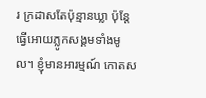រ ក្រដាសតែប៉ុន្មានឃ្លា ប៉ុន្តែធ្វើអោយភ្លូកសង្គមទាំងមូល។ ខ្ញុំមានអារម្មណ៍ កោតស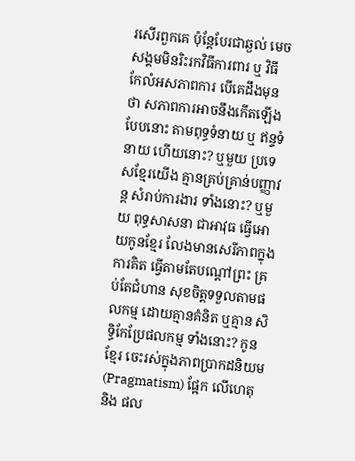រសើរពួកគេ ប៉ុន្តែបែរជាឆ្ងល់ មេចសង្គមមិនរិះរកវិធីការពារ ឬ វិធី កែលំអសភាពការ បើគេដឹងមុនថា សភាពការអាចនឹងកើតឡើងបែបនោះ តាមពុទ្ធទំនាយ ឬ ឥន្ទទំនាយ ហើយនោះ? ឬមួយ ប្រទេសខ្មែរយើង គ្មានគ្រប់គ្រាន់បញ្ញាវន្ត សំរាប់ការងារ ទាំងនោះ? ឬមួយ ពុទ្ធសាសនា ជាអាវុធ ធ្វើអោយកូនខ្មែរ លែងមានសេរីភាពក្នុងការគិត ធ្វើតាមតែបណ្តៅព្រះ គ្រប់តែជំហាន សុខចិត្តទទួលតាមផលកម្ម ដោយគ្មានគំនិត ឬគ្មាន សិទ្ធិកែប្រែផលកម្ម ទាំងនោះ? កូនខ្មែរ ចេះរស់ក្នុងភាពប្រាកដនិយម (Pragmatism) ផ្អែក លើហេតុ និង ផល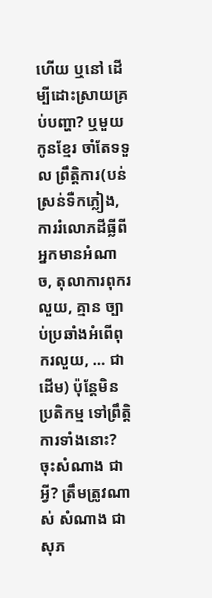ហើយ ឬនៅ ដើម្បីដោះស្រាយគ្រប់បញ្ហា? ឬមួយ កូនខ្មែរ ចាំតែទទួល ព្រឹត្តិការ(បន់ស្រន់ទឺកភ្លៀង, ការរំលោភដីធ្លីពីអ្នកមានអំណាច, តុលាការពុករលួយ, គ្មាន ច្បាប់ប្រឆាំងអំពើពុករលួយ, … ជាដើម) ប៉ុន្តែមិនប្រតិកម្ម ទៅព្រឹត្តិការទាំងនោះ?
ចុះសំណាង ជាអ្វី? ត្រឹមត្រូវណាស់ សំណាង ជាសុភ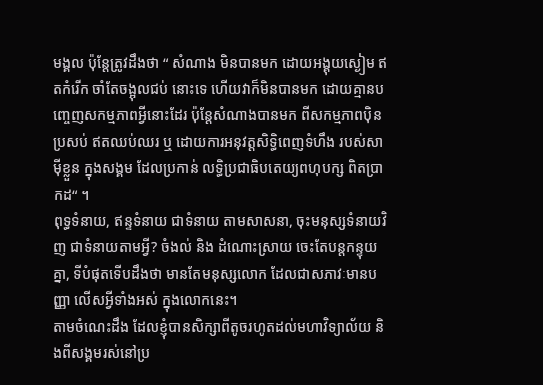មង្គល ប៉ុន្តែត្រូវដឹងថា “ សំណាង មិនបានមក ដោយអង្គុយស្ងៀម ឥតកំរើក ចាំតែចង្អុលជប់ នោះទេ ហើយវាក៏មិនបានមក ដោយគ្មានបញ្ចេញសកម្មភាពអ្វីនោះដែរ ប៉ុន្តែសំណាងបានមក ពីសកម្មភាពប៉ិនប្រសប់ ឥតឈប់ឈរ ឬ ដោយការអនុវត្តសិទ្ធិពេញទំហឹង របស់សាម៉ីខ្លួន ក្នុងសង្គម ដែលប្រកាន់ លទ្ធិប្រជាធិបតេយ្យពហុបក្ស ពិតប្រាកដ“ ។
ពុទ្ធទំនាយ, ឥន្ទទំនាយ ជាទំនាយ តាមសាសនា, ចុះមនុស្សទំនាយវិញ ជាទំនាយតាមអ្វី? ចំងល់ និង ដំណោះស្រាយ ចេះតែបន្តកន្ទុយគ្នា, ទីបំផុតទើបដឹងថា មានតែមនុស្សលោក ដែលជាសភាវៈមានបញ្ញា លើសអ្វីទាំងអស់ ក្នុងលោកនេះ។
តាមចំណេះដឹង ដែលខ្ញុំបានសិក្សាពីតូចរហូតដល់មហាវិទ្យាល័យ និងពីសង្គមរស់នៅប្រ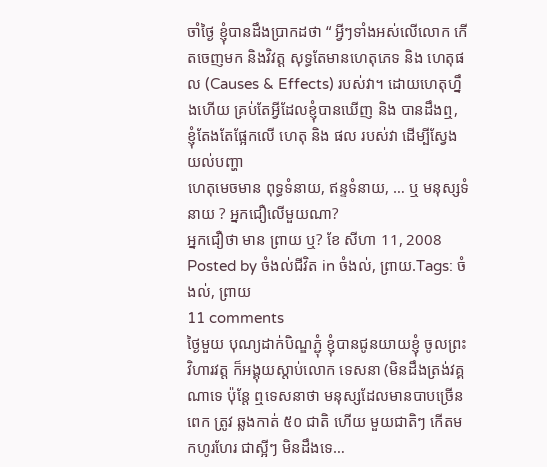ចាំថ្ងៃ ខ្ញុំបានដឹងប្រាកដថា “ អ្វីៗទាំងអស់លើលោក កើតចេញមក និងវិវត្ត សុទ្ធតែមានហេតុភេទ និង ហេតុផល (Causes & Effects) របស់វា។ ដោយហេតុហ្នឹងហើយ គ្រប់តែអ្វីដែលខ្ញុំបានឃើញ និង បានដឹងឮ, ខ្ញុំតែងតែផ្អែកលើ ហេតុ និង ផល របស់វា ដើម្បីស្វែងយល់បញ្ហា
ហេតុមេចមាន ពុទ្ធទំនាយ, ឥន្ទទំនាយ, … ឬ មនុស្សទំនាយ ? អ្នកជឿលើមួយណា?
អ្នកជឿថា មាន ព្រាយ ឬ? ខែ សីហា 11, 2008
Posted by ចំងល់ជីវិត in ចំងល់, ព្រាយ.Tags: ចំងល់, ព្រាយ
11 comments
ថ្ងៃមួយ បុណ្យដាក់បិណ្ឌភ្ជុំ ខ្ញុំបានជូនយាយខ្ញុំ ចូលព្រះវិហារវត្ត ក៏អង្គុយស្តាប់លោក ទេសនា (មិនដឹងត្រង់វគ្គណាទេ ប៉ុន្តែ ឮទេសនាថា មនុស្សដែលមានបាបច្រើនពេក ត្រូវ ឆ្លងកាត់ ៥០ ជាតិ ហើយ មួយជាតិៗ កើតមកហូរហែរ ជាស្អីៗ មិនដឹងទេ…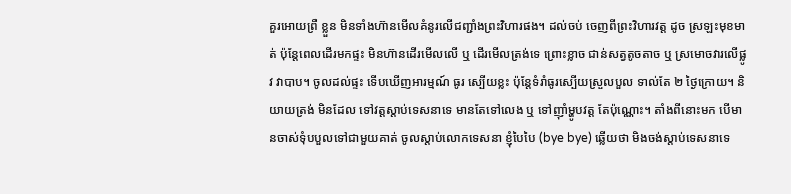គួរអោយព្រឺ ខ្លួន មិនទាំងហ៊ានមើលគំនូរលើជញ្ជាំងព្រះវិហារផង។ ដល់ចប់ ចេញពីព្រះវិហារវត្ត ដូច ស្រឡះមុខមាត់ ប៉ុន្តែពេលដើរមកផ្ទះ មិនហ៊ានដើរមើលលើ ឬ ដើរមើលត្រង់ទេ ព្រោះខ្លាច ជាន់សត្វតូចតាច ឬ ស្រមោចវារលើផ្លូវ វាបាប។ ចូលដល់ផ្ទះ ទើបឃើញអារម្មណ៍ ធូរ ស្បើយខ្លះ ប៉ុន្តែទំរាំធូរស្បើយស្រួលបួល ទាល់តែ ២ ថ្ងៃក្រោយ។ និយាយត្រង់ មិនដែល ទៅវត្តស្តាប់ទេសនាទេ មានតែទៅលេង ឬ ទៅញ៉ាំម្ហូបវត្ត តែប៉ុណ្ណោះ។ តាំងពីនោះមក បើមានចាស់ទុំបបួលទៅជាមួយគាត់ ចូលស្តាប់លោកទេសនា ខ្ញុំបៃបៃ (bye bye) ឆ្លើយថា មិងចង់ស្តាប់ទេសនាទេ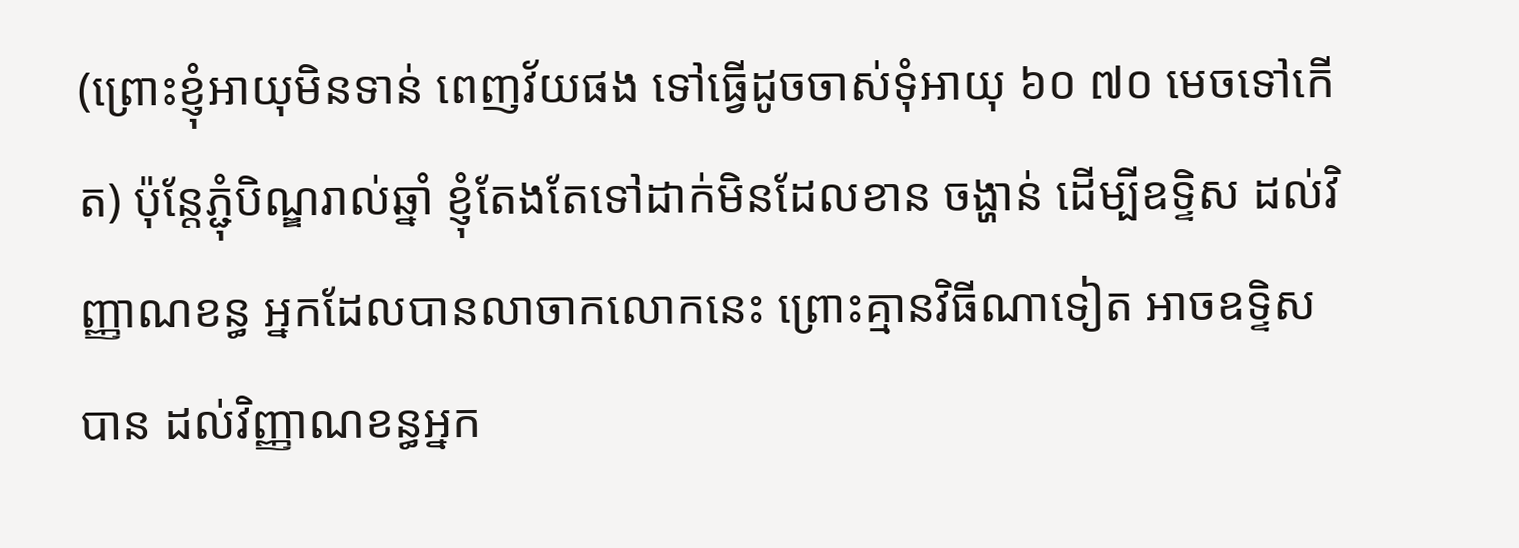(ព្រោះខ្ញុំអាយុមិនទាន់ ពេញវ័យផង ទៅធ្វើដូចចាស់ទុំអាយុ ៦០ ៧០ មេចទៅកើត) ប៉ុន្តែភ្ជុំបិណ្ឌរាល់ឆ្នាំ ខ្ញុំតែងតែទៅដាក់មិនដែលខាន ចង្ហាន់ ដើម្បីឧទ្ទិស ដល់វិញ្ញាណខន្ធ អ្នកដែលបានលាចាកលោកនេះ ព្រោះគ្មានវិធីណាទៀត អាចឧទ្ទិសបាន ដល់វិញ្ញាណខន្ធអ្នក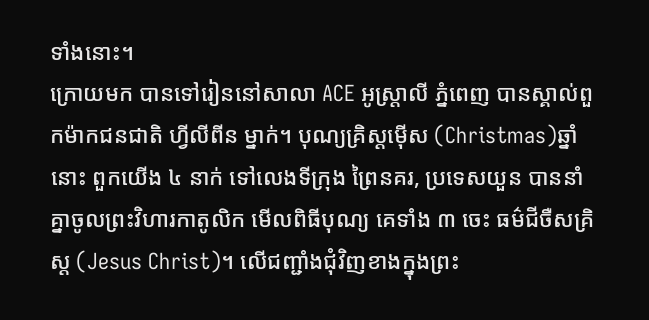ទាំងនោះ។
ក្រោយមក បានទៅរៀននៅសាលា ACE អូស្រ្តាលី ភ្នំពេញ បានស្គាល់ពួកម៉ាកជនជាតិ ហ្វីលីពីន ម្នាក់។ បុណ្យគ្រិស្តម៉ើស (Christmas)ឆ្នាំនោះ ពួកយើង ៤ នាក់ ទៅលេងទីក្រុង ព្រៃនគរ, ប្រទេសយួន បាននាំគ្នាចូលព្រះវិហារកាតូលិក មើលពិធីបុណ្យ គេទាំង ៣ ចេះ ធម៌ជីចឺសគ្រិស្ត (Jesus Christ)។ លើជញ្ជាំងជុំវិញខាងក្នុងព្រះ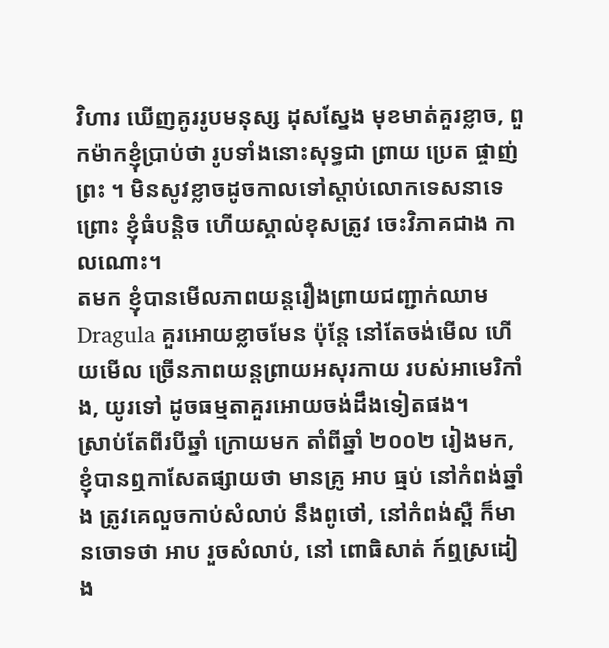វិហារ ឃើញគូររូបមនុស្ស ដុសស្នែង មុខមាត់គួរខ្លាច, ពួកម៉ាកខ្ញុំប្រាប់ថា រូបទាំងនោះសុទ្ធជា ព្រាយ ប្រេត ផ្ចាញ់ព្រះ ។ មិនសូវខ្លាចដូចកាលទៅស្តាប់លោកទេសនាទេ ព្រោះ ខ្ញុំធំបន្តិច ហើយស្គាល់ខុសត្រូវ ចេះវិភាគជាង កាលណោះ។
តមក ខ្ញុំបានមើលភាពយន្តរឿងព្រាយជញ្ជាក់ឈាម Dragula គួរអោយខ្លាចមែន ប៉ុន្តែ នៅតែចង់មើល ហើយមើល ច្រើនភាពយន្តព្រាយអសុរកាយ របស់អាមេរិកាំង, យូរទៅ ដូចធម្មតាគួរអោយចង់ដឹងទៀតផង។
ស្រាប់តែពីរបីឆ្នាំ ក្រោយមក តាំពីឆ្នាំ ២០០២ រៀងមក, ខ្ញុំបានឮកាសែតផ្សាយថា មានគ្រូ អាប ធ្មប់ នៅកំពង់ឆ្នាំង ត្រូវគេលួចកាប់សំលាប់ នឹងពូថៅ, នៅកំពង់ស្ពឺ ក៏មានចោទថា អាប រួចសំលាប់, នៅ ពោធិសាត់ ក៍ឮស្រដៀង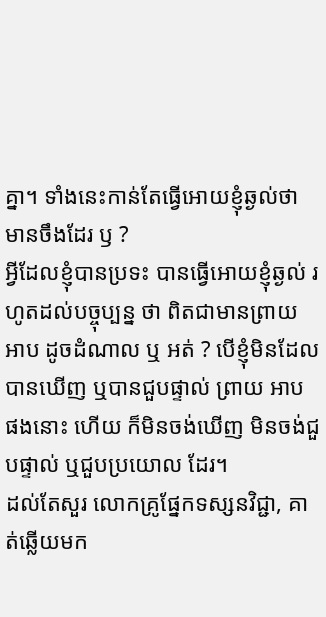គ្នា។ ទាំងនេះកាន់តែធ្វើអោយខ្ញុំឆ្ងល់ថា មានចឹងដែរ ឫ ?
អ្វីដែលខ្ញុំបានប្រទះ បានធ្វើអោយខ្ញុំឆ្ងល់ រហូតដល់បច្ចុប្បន្ន ថា ពិតជាមានព្រាយ អាប ដូចដំណាល ឬ អត់ ? បើខ្ញុំមិនដែលបានឃើញ ឬបានជួបផ្ទាល់ ព្រាយ អាប ផងនោះ ហើយ ក៏មិនចង់ឃើញ មិនចង់ជួបផ្ទាល់ ឬជួបប្រយោល ដែរ។
ដល់តែសួរ លោកគ្រូផ្នែកទស្សនវិជ្ជា, គាត់ឆ្លើយមក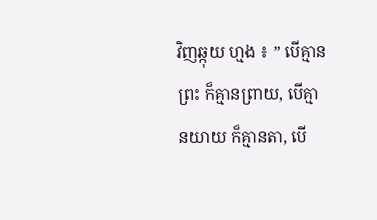វិញឆ្កុយ ហ្មង ៖ ” បើគ្មានព្រះ ក៏គ្មានព្រាយ, បើគ្មានយាយ ក៏គ្មានតា, បើ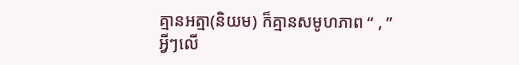គ្មានអត្មា(និយម) ក៏គ្មានសមូហភាព “ , ” អ្វីៗលើ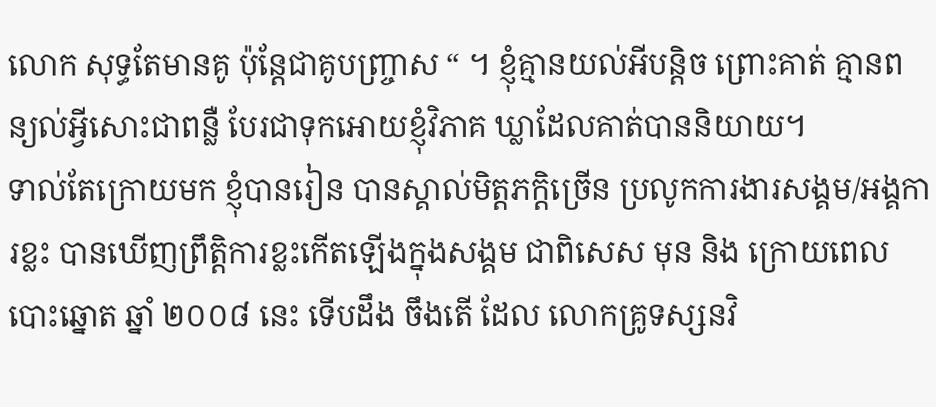លោក សុទ្ធតែមានគូ ប៉ុន្តែជាគូបញ្ច្រាស “ ។ ខ្ញុំគ្មានយល់អីបន្តិច ព្រោះគាត់ គ្មានពន្យល់អ្វីសោះជាពន្លឺ បែរជាទុកអោយខ្ញុំវិភាគ ឃ្លាដែលគាត់បាននិយាយ។
ទាល់តែក្រោយមក ខ្ញុំបានរៀន បានស្គាល់មិត្តភក្តិច្រើន ប្រលូកការងារសង្គម/អង្គការខ្លះ បានឃើញព្រឹត្តិការខ្លះកើតឡើងក្នុងសង្គម ជាពិសេស មុន និង ក្រោយពេលបោះឆ្នោត ឆ្នាំ ២០០៨ នេះ ទើបដឹង ចឹងតើ ដែល លោកគ្រូទស្សនវិ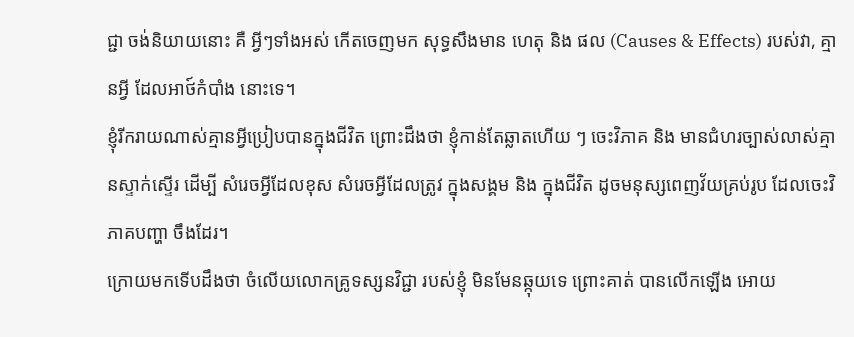ជ្ជា ចង់និយាយនោះ គឺ អ្វីៗទាំងអស់ កើតចេញមក សុទ្ធសឹងមាន ហេតុ និង ផល (Causes & Effects) របស់វា, គ្មានអ្វី ដែលអាថ៍កំបាំង នោះទេ។
ខ្ញុំរីករាយណាស់គ្មានអ្វីប្រៀបបានក្នុងជីវិត ព្រោះដឹងថា ខ្ញុំកាន់តែឆ្លាតហើយ ៗ ចេះវិភាគ និង មានជំហរច្បាស់លាស់គ្មានស្ទាក់ស្ទើរ ដើម្បី សំរេចអ្វីដែលខុស សំរេចអ្វីដែលត្រូវ ក្នុងសង្គម និង ក្នុងជីវិត ដូចមនុស្សពេញវ័យគ្រប់រូប ដែលចេះវិភាគបញ្ហា ចឹងដែរ។
ក្រោយមកទើបដឹងថា ចំលើយលោកគ្រូទស្សនវិជ្ជា របស់ខ្ញុំ មិនមែនឆ្កុយទេ ព្រោះគាត់ បានលើកឡើង អោយ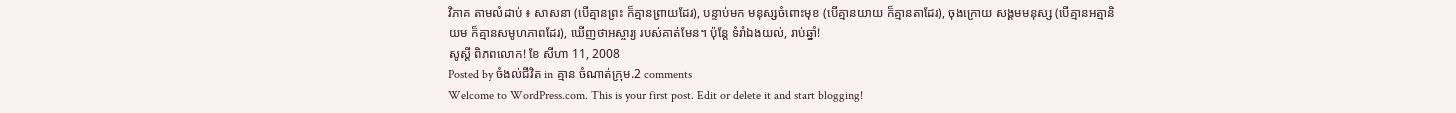វិភាគ តាមលំដាប់ ៖ សាសនា (បើគ្មានព្រះ ក៏គ្មានព្រាយដែរ), បន្ទាប់មក មនុស្សចំពោះមុខ (បើគ្មានយាយ ក៏គ្មានតាដែរ), ចុងក្រោយ សង្គមមនុស្ស (បើគ្មានអត្មានិយម ក៏គ្មានសមូហភាពដែរ), ឃើញថាអស្ចារ្យ របស់គាត់មែន។ ប៉ុន្តែ ទំរាំឯងយល់, រាប់ឆ្នាំ!
សូស្តី ពិភពលោក! ខែ សីហា 11, 2008
Posted by ចំងល់ជីវិត in គ្មាន ចំណាត់ក្រុម.2 comments
Welcome to WordPress.com. This is your first post. Edit or delete it and start blogging!